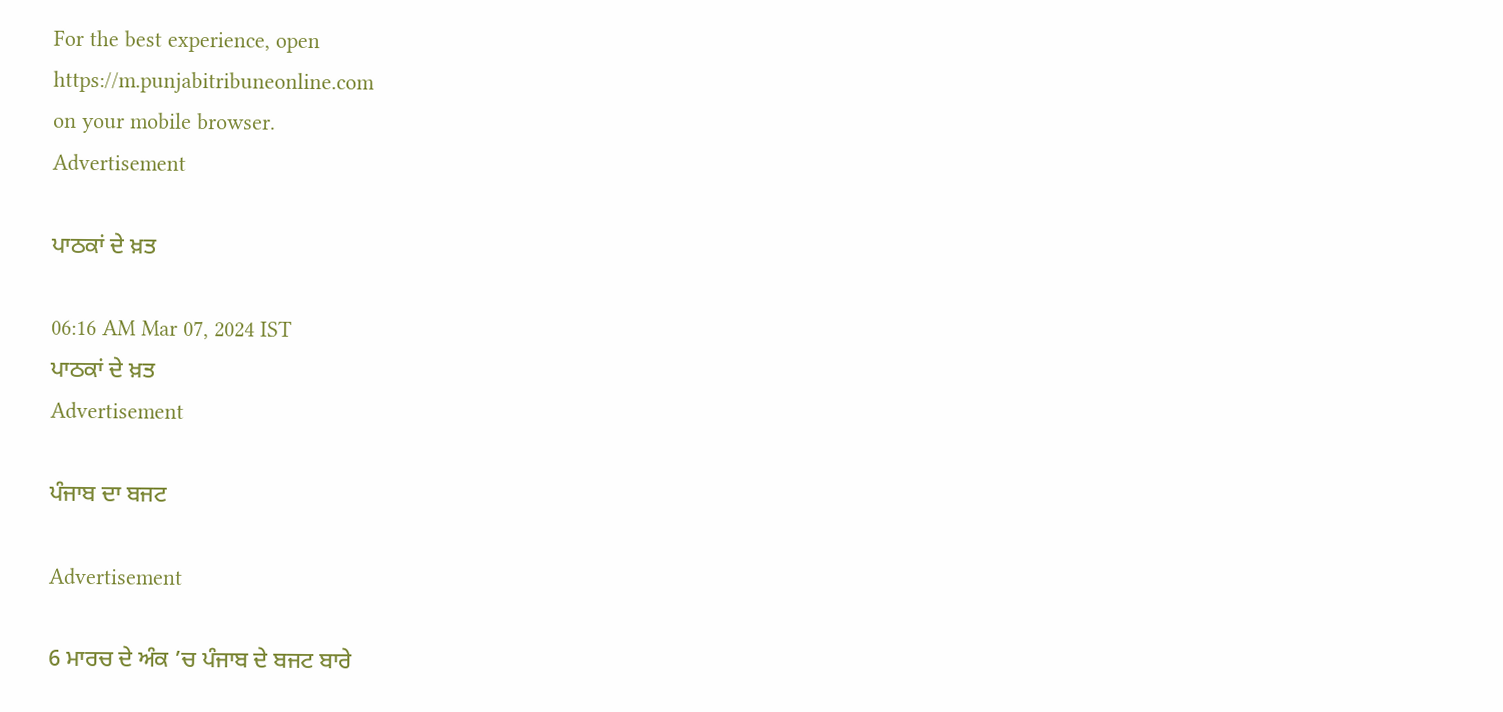For the best experience, open
https://m.punjabitribuneonline.com
on your mobile browser.
Advertisement

ਪਾਠਕਾਂ ਦੇ ਖ਼ਤ

06:16 AM Mar 07, 2024 IST
ਪਾਠਕਾਂ ਦੇ ਖ਼ਤ
Advertisement

ਪੰਜਾਬ ਦਾ ਬਜਟ

Advertisement

6 ਮਾਰਚ ਦੇ ਅੰਕ ’ਚ ਪੰਜਾਬ ਦੇ ਬਜਟ ਬਾਰੇ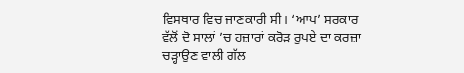ਵਿਸਥਾਰ ਵਿਚ ਜਾਣਕਾਰੀ ਸੀ। ‘ਆਪ’ ਸਰਕਾਰ ਵੱਲੋਂ ਦੋ ਸਾਲਾਂ ’ਚ ਹਜ਼ਾਰਾਂ ਕਰੋੜ ਰੁਪਏ ਦਾ ਕਰਜ਼ਾ ਚੜ੍ਹਾਉਣ ਵਾਲੀ ਗੱਲ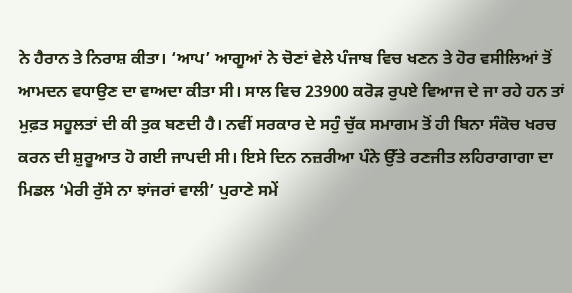ਨੇ ਹੈਰਾਨ ਤੇ ਨਿਰਾਸ਼ ਕੀਤਾ। ‘ਆਪ’ ਆਗੂਆਂ ਨੇ ਚੋਣਾਂ ਵੇਲੇ ਪੰਜਾਬ ਵਿਚ ਖਣਨ ਤੇ ਹੋਰ ਵਸੀਲਿਆਂ ਤੋਂ ਆਮਦਨ ਵਧਾਉਣ ਦਾ ਵਾਅਦਾ ਕੀਤਾ ਸੀ। ਸਾਲ ਵਿਚ 23900 ਕਰੋੜ ਰੁਪਏ ਵਿਆਜ ਦੇ ਜਾ ਰਹੇ ਹਨ ਤਾਂ ਮੁਫ਼ਤ ਸਹੂਲਤਾਂ ਦੀ ਕੀ ਤੁਕ ਬਣਦੀ ਹੈ। ਨਵੀਂ ਸਰਕਾਰ ਦੇ ਸਹੁੰ ਚੁੱਕ ਸਮਾਗਮ ਤੋਂ ਹੀ ਬਿਨਾ ਸੰਕੋਚ ਖਰਚ ਕਰਨ ਦੀ ਸ਼ੁਰੂਆਤ ਹੋ ਗਈ ਜਾਪਦੀ ਸੀ। ਇਸੇ ਦਿਨ ਨਜ਼ਰੀਆ ਪੰਨੇ ਉੱਤੇ ਰਣਜੀਤ ਲਹਿਰਾਗਾਗਾ ਦਾ ਮਿਡਲ ‘ਮੇਰੀ ਰੁੱਸੇ ਨਾ ਝਾਂਜਰਾਂ ਵਾਲੀ’ ਪੁਰਾਣੇ ਸਮੇਂ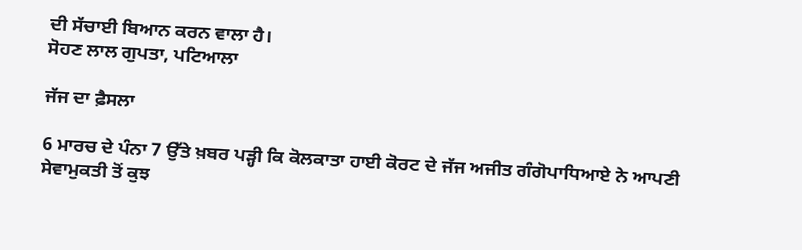ਦੀ ਸੱਚਾਈ ਬਿਆਨ ਕਰਨ ਵਾਲਾ ਹੈ।
ਸੋਹਣ ਲਾਲ ਗੁਪਤਾ, ਪਟਿਆਲਾ

ਜੱਜ ਦਾ ਫ਼ੈਸਲਾ

6 ਮਾਰਚ ਦੇ ਪੰਨਾ 7 ਉੱਤੇ ਖ਼ਬਰ ਪੜ੍ਹੀ ਕਿ ਕੋਲਕਾਤਾ ਹਾਈ ਕੋਰਟ ਦੇ ਜੱਜ ਅਜੀਤ ਗੰਗੋਪਾਧਿਆਏ ਨੇ ਆਪਣੀ ਸੇਵਾਮੁਕਤੀ ਤੋਂ ਕੁਝ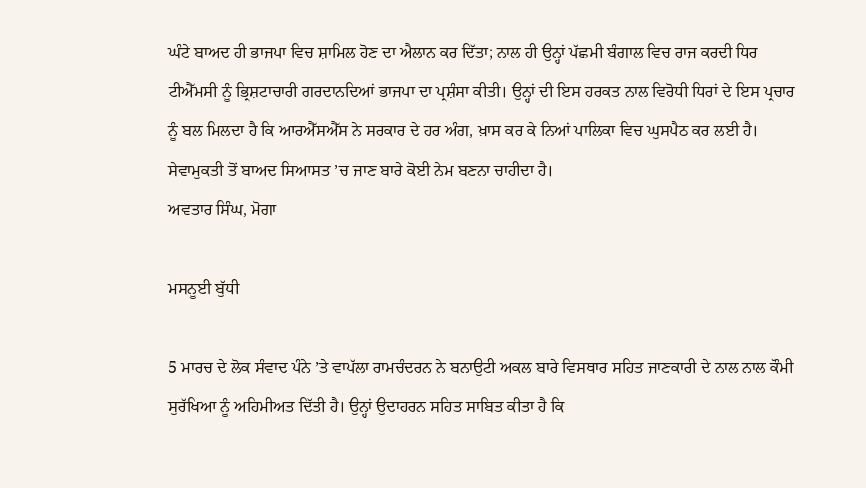ਘੰਟੇ ਬਾਅਦ ਹੀ ਭਾਜਪਾ ਵਿਚ ਸ਼ਾਮਿਲ ਹੋਣ ਦਾ ਐਲਾਨ ਕਰ ਦਿੱਤਾ; ਨਾਲ ਹੀ ਉਨ੍ਹਾਂ ਪੱਛਮੀ ਬੰਗਾਲ ਵਿਚ ਰਾਜ ਕਰਦੀ ਧਿਰ ਟੀਐੱਮਸੀ ਨੂੰ ਭ੍ਰਿਸ਼ਟਾਚਾਰੀ ਗਰਦਾਨਦਿਆਂ ਭਾਜਪਾ ਦਾ ਪ੍ਰਸ਼ੰਸਾ ਕੀਤੀ। ਉਨ੍ਹਾਂ ਦੀ ਇਸ ਹਰਕਤ ਨਾਲ ਵਿਰੋਧੀ ਧਿਰਾਂ ਦੇ ਇਸ ਪ੍ਰਚਾਰ ਨੂੰ ਬਲ ਮਿਲਦਾ ਹੈ ਕਿ ਆਰਐੱਸਐੱਸ ਨੇ ਸਰਕਾਰ ਦੇ ਹਰ ਅੰਗ, ਖ਼ਾਸ ਕਰ ਕੇ ਨਿਆਂ ਪਾਲਿਕਾ ਵਿਚ ਘੁਸਪੈਠ ਕਰ ਲਈ ਹੈ। ਸੇਵਾਮੁਕਤੀ ਤੋਂ ਬਾਅਦ ਸਿਆਸਤ ’ਚ ਜਾਣ ਬਾਰੇ ਕੋਈ ਨੇਮ ਬਣਨਾ ਚਾਹੀਦਾ ਹੈ।
ਅਵਤਾਰ ਸਿੰਘ, ਮੋਗਾ

ਮਸਨੂਈ ਬੁੱਧੀ

5 ਮਾਰਚ ਦੇ ਲੋਕ ਸੰਵਾਦ ਪੰਨੇ ’ਤੇ ਵਾਪੱਲਾ ਰਾਮਚੰਦਰਨ ਨੇ ਬਨਾਉਟੀ ਅਕਲ ਬਾਰੇ ਵਿਸਥਾਰ ਸਹਿਤ ਜਾਣਕਾਰੀ ਦੇ ਨਾਲ ਨਾਲ ਕੌਮੀ ਸੁਰੱਖਿਆ ਨੂੰ ਅਹਿਮੀਅਤ ਦਿੱਤੀ ਹੈ। ਉਨ੍ਹਾਂ ਉਦਾਹਰਨ ਸਹਿਤ ਸਾਬਿਤ ਕੀਤਾ ਹੈ ਕਿ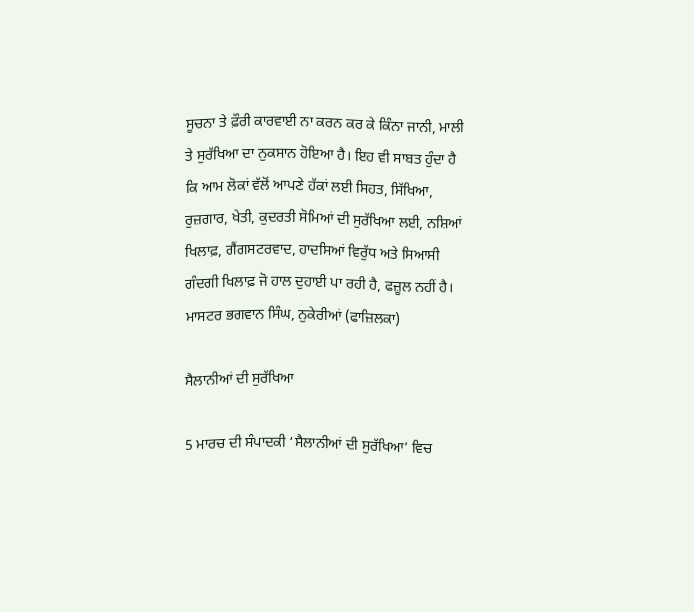ਸੂਚਨਾ ਤੇ ਫ਼ੌਰੀ ਕਾਰਵਾਈ ਨਾ ਕਰਨ ਕਰ ਕੇ ਕਿੰਨਾ ਜਾਨੀ, ਮਾਲੀ ਤੇ ਸੁਰੱਖਿਆ ਦਾ ਨੁਕਸਾਨ ਹੋਇਆ ਹੈ। ਇਹ ਵੀ ਸਾਬਤ ਹੁੰਦਾ ਹੈ ਕਿ ਆਮ ਲੋਕਾਂ ਵੱਲੋਂ ਆਪਣੇ ਹੱਕਾਂ ਲਈ ਸਿਹਤ, ਸਿੱਖਿਆ, ਰੁਜ਼ਗਾਰ, ਖੇਤੀ, ਕੁਦਰਤੀ ਸੋਮਿਆਂ ਦੀ ਸੁਰੱਖਿਆ ਲਈ, ਨਸ਼ਿਆਂ ਖਿਲਾਫ਼, ਗੈਂਗਸਟਰਵਾਦ, ਹਾਦਸਿਆਂ ਵਿਰੁੱਧ ਅਤੇ ਸਿਆਸੀ ਗੰਦਗੀ ਖਿਲਾਫ਼ ਜੋ ਹਾਲ ਦੁਹਾਈ ਪਾ ਰਹੀ ਹੈ, ਫਜ਼ੂਲ ਨਹੀਂ ਹੈ।
ਮਾਸਟਰ ਭਗਵਾਨ ਸਿੰਘ, ਨੁਕੇਰੀਆਂ (ਫਾਜ਼ਿਲਕਾ)

ਸੈਲਾਨੀਆਂ ਦੀ ਸੁਰੱਖਿਆ

5 ਮਾਰਚ ਦੀ ਸੰਪਾਦਕੀ ‘ਸੈਲਾਨੀਆਂ ਦੀ ਸੁਰੱਖਿਆ’ ਵਿਚ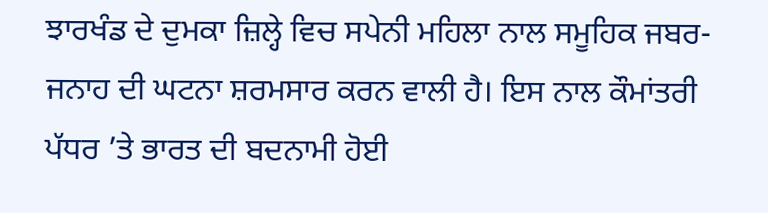ਝਾਰਖੰਡ ਦੇ ਦੁਮਕਾ ਜ਼ਿਲ੍ਹੇ ਵਿਚ ਸਪੇਨੀ ਮਹਿਲਾ ਨਾਲ ਸਮੂਹਿਕ ਜਬਰ-ਜਨਾਹ ਦੀ ਘਟਨਾ ਸ਼ਰਮਸਾਰ ਕਰਨ ਵਾਲੀ ਹੈ। ਇਸ ਨਾਲ ਕੌਮਾਂਤਰੀ ਪੱਧਰ ’ਤੇ ਭਾਰਤ ਦੀ ਬਦਨਾਮੀ ਹੋਈ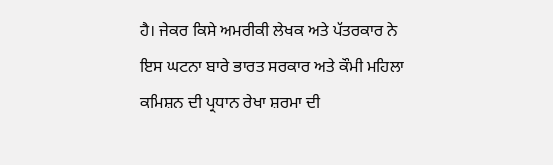ਹੈ। ਜੇਕਰ ਕਿਸੇ ਅਮਰੀਕੀ ਲੇਖਕ ਅਤੇ ਪੱਤਰਕਾਰ ਨੇ ਇਸ ਘਟਨਾ ਬਾਰੇ ਭਾਰਤ ਸਰਕਾਰ ਅਤੇ ਕੌਮੀ ਮਹਿਲਾ ਕਮਿਸ਼ਨ ਦੀ ਪ੍ਰਧਾਨ ਰੇਖਾ ਸ਼ਰਮਾ ਦੀ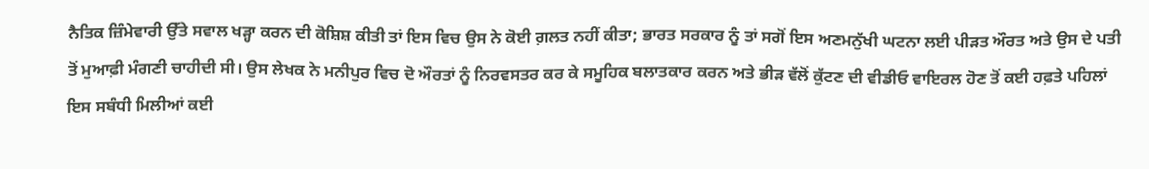ਨੈਤਿਕ ਜ਼ਿੰਮੇਵਾਰੀ ਉੱਤੇ ਸਵਾਲ ਖੜ੍ਹਾ ਕਰਨ ਦੀ ਕੋਸ਼ਿਸ਼ ਕੀਤੀ ਤਾਂ ਇਸ ਵਿਚ ਉਸ ਨੇ ਕੋਈ ਗ਼ਲਤ ਨਹੀਂ ਕੀਤਾ; ਭਾਰਤ ਸਰਕਾਰ ਨੂੰ ਤਾਂ ਸਗੋਂ ਇਸ ਅਣਮਨੁੱਖੀ ਘਟਨਾ ਲਈ ਪੀੜਤ ਔਰਤ ਅਤੇ ਉਸ ਦੇ ਪਤੀ ਤੋਂ ਮੁਆਫ਼ੀ ਮੰਗਣੀ ਚਾਹੀਦੀ ਸੀ। ਉਸ ਲੇਖਕ ਨੇ ਮਨੀਪੁਰ ਵਿਚ ਦੋ ਔਰਤਾਂ ਨੂੰ ਨਿਰਵਸਤਰ ਕਰ ਕੇ ਸਮੂਹਿਕ ਬਲਾਤਕਾਰ ਕਰਨ ਅਤੇ ਭੀੜ ਵੱਲੋਂ ਕੁੱਟਣ ਦੀ ਵੀਡੀਓ ਵਾਇਰਲ ਹੋਣ ਤੋਂ ਕਈ ਹਫ਼ਤੇ ਪਹਿਲਾਂ ਇਸ ਸਬੰਧੀ ਮਿਲੀਆਂ ਕਈ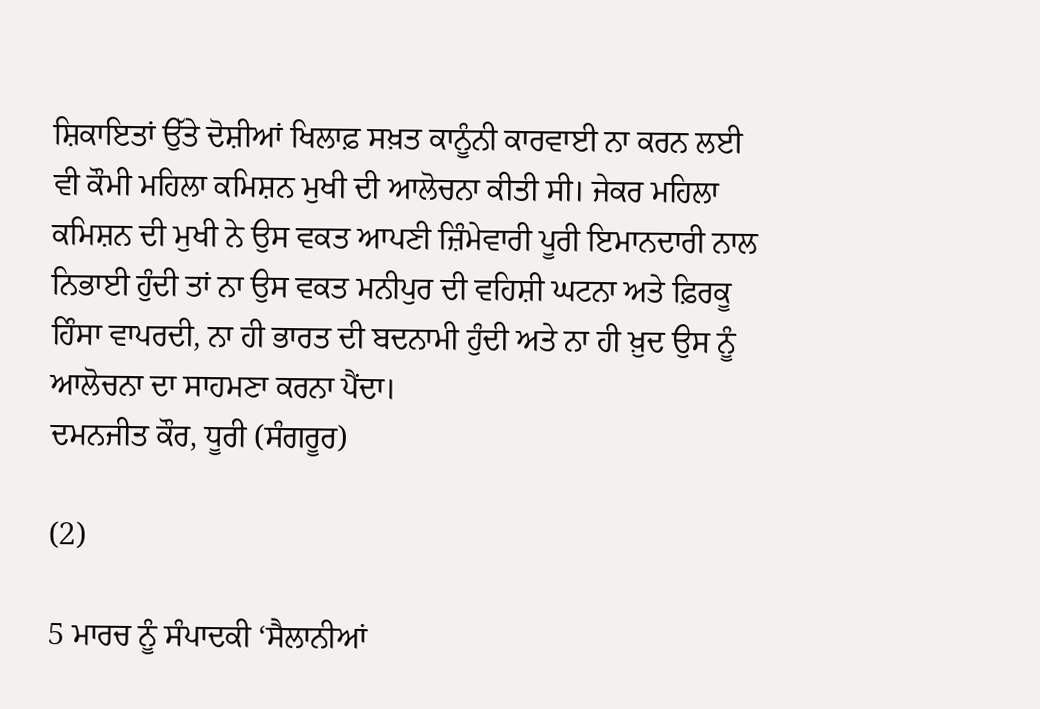ਸ਼ਿਕਾਇਤਾਂ ਉੱਤੇ ਦੋਸ਼ੀਆਂ ਖਿਲਾਫ਼ ਸਖ਼ਤ ਕਾਨੂੰਨੀ ਕਾਰਵਾਈ ਨਾ ਕਰਨ ਲਈ ਵੀ ਕੌਮੀ ਮਹਿਲਾ ਕਮਿਸ਼ਨ ਮੁਖੀ ਦੀ ਆਲੋਚਨਾ ਕੀਤੀ ਸੀ। ਜੇਕਰ ਮਹਿਲਾ ਕਮਿਸ਼ਨ ਦੀ ਮੁਖੀ ਨੇ ਉਸ ਵਕਤ ਆਪਣੀ ਜ਼ਿੰਮੇਵਾਰੀ ਪੂਰੀ ਇਮਾਨਦਾਰੀ ਨਾਲ ਨਿਭਾਈ ਹੁੰਦੀ ਤਾਂ ਨਾ ਉਸ ਵਕਤ ਮਨੀਪੁਰ ਦੀ ਵਹਿਸ਼ੀ ਘਟਨਾ ਅਤੇ ਫ਼ਿਰਕੂ ਹਿੰਸਾ ਵਾਪਰਦੀ, ਨਾ ਹੀ ਭਾਰਤ ਦੀ ਬਦਨਾਮੀ ਹੁੰਦੀ ਅਤੇ ਨਾ ਹੀ ਖ਼ੁਦ ਉਸ ਨੂੰ ਆਲੋਚਨਾ ਦਾ ਸਾਹਮਣਾ ਕਰਨਾ ਪੈਂਦਾ।
ਦਮਨਜੀਤ ਕੌਰ, ਧੂਰੀ (ਸੰਗਰੂਰ)

(2)

5 ਮਾਰਚ ਨੂੰ ਸੰਪਾਦਕੀ ‘ਸੈਲਾਨੀਆਂ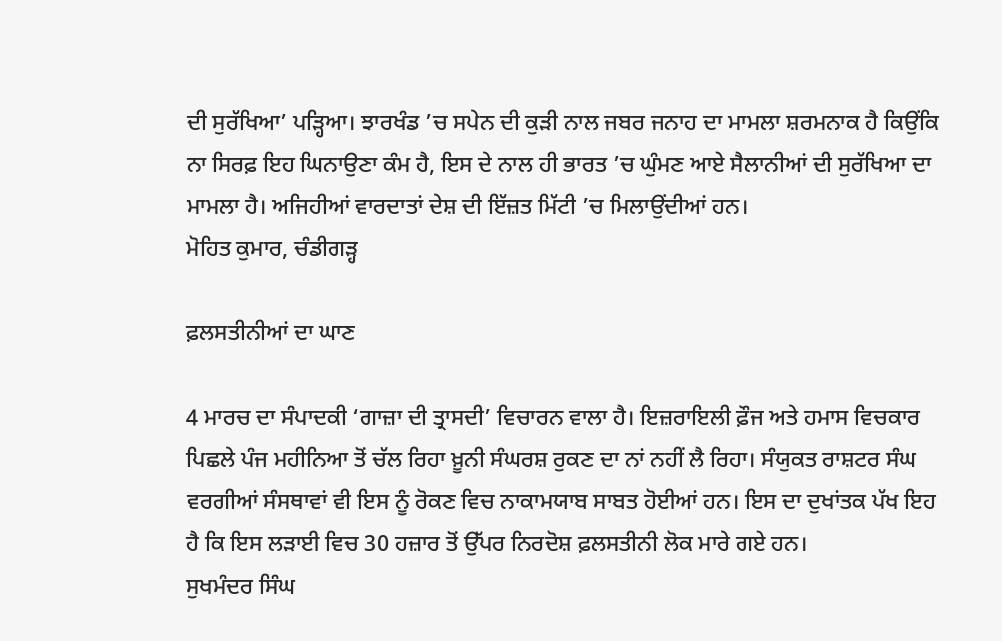ਦੀ ਸੁਰੱਖਿਆ’ ਪੜ੍ਹਿਆ। ਝਾਰਖੰਡ ’ਚ ਸਪੇਨ ਦੀ ਕੁੜੀ ਨਾਲ ਜਬਰ ਜਨਾਹ ਦਾ ਮਾਮਲਾ ਸ਼ਰਮਨਾਕ ਹੈ ਕਿਉਂਕਿ ਨਾ ਸਿਰਫ਼ ਇਹ ਘਿਨਾਉਣਾ ਕੰਮ ਹੈ, ਇਸ ਦੇ ਨਾਲ ਹੀ ਭਾਰਤ ’ਚ ਘੁੰਮਣ ਆਏ ਸੈਲਾਨੀਆਂ ਦੀ ਸੁਰੱਖਿਆ ਦਾ ਮਾਮਲਾ ਹੈ। ਅਜਿਹੀਆਂ ਵਾਰਦਾਤਾਂ ਦੇਸ਼ ਦੀ ਇੱਜ਼ਤ ਮਿੱਟੀ ’ਚ ਮਿਲਾਉਂਦੀਆਂ ਹਨ।
ਮੋਹਿਤ ਕੁਮਾਰ, ਚੰਡੀਗੜ੍ਹ

ਫ਼ਲਸਤੀਨੀਆਂ ਦਾ ਘਾਣ

4 ਮਾਰਚ ਦਾ ਸੰਪਾਦਕੀ ‘ਗਾਜ਼ਾ ਦੀ ਤ੍ਰਾਸਦੀ’ ਵਿਚਾਰਨ ਵਾਲਾ ਹੈ। ਇਜ਼ਰਾਇਲੀ ਫ਼ੌਜ ਅਤੇ ਹਮਾਸ ਵਿਚਕਾਰ ਪਿਛਲੇ ਪੰਜ ਮਹੀਨਿਆ ਤੋਂ ਚੱਲ ਰਿਹਾ ਖ਼ੂਨੀ ਸੰਘਰਸ਼ ਰੁਕਣ ਦਾ ਨਾਂ ਨਹੀਂ ਲੈ ਰਿਹਾ। ਸੰਯੁਕਤ ਰਾਸ਼ਟਰ ਸੰਘ ਵਰਗੀਆਂ ਸੰਸਥਾਵਾਂ ਵੀ ਇਸ ਨੂੰ ਰੋਕਣ ਵਿਚ ਨਾਕਾਮਯਾਬ ਸਾਬਤ ਹੋਈਆਂ ਹਨ। ਇਸ ਦਾ ਦੁਖਾਂਤਕ ਪੱਖ ਇਹ ਹੈ ਕਿ ਇਸ ਲੜਾਈ ਵਿਚ 30 ਹਜ਼ਾਰ ਤੋਂ ਉੱਪਰ ਨਿਰਦੋਸ਼ ਫ਼ਲਸਤੀਨੀ ਲੋਕ ਮਾਰੇ ਗਏ ਹਨ।
ਸੁਖਮੰਦਰ ਸਿੰਘ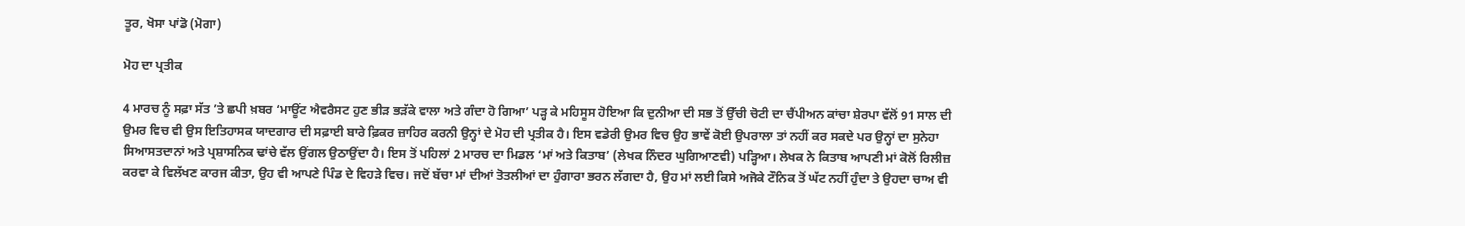ਤੂਰ, ਖੋਸਾ ਪਾਂਡੋ (ਮੋਗਾ)

ਮੋਹ ਦਾ ਪ੍ਰਤੀਕ

4 ਮਾਰਚ ਨੂੰ ਸਫ਼ਾ ਸੱਤ ’ਤੇ ਛਪੀ ਖ਼ਬਰ ‘ਮਾਊਂਟ ਐਵਰੈਸਟ ਹੁਣ ਭੀੜ ਭੜੱਕੇ ਵਾਲਾ ਅਤੇ ਗੰਦਾ ਹੋ ਗਿਆ’ ਪੜ੍ਹ ਕੇ ਮਹਿਸੂਸ ਹੋਇਆ ਕਿ ਦੁਨੀਆ ਦੀ ਸਭ ਤੋਂ ਉੱਚੀ ਚੋਟੀ ਦਾ ਚੈਂਪੀਅਨ ਕਾਂਚਾ ਸ਼ੇਰਪਾ ਵੱਲੋਂ 91 ਸਾਲ ਦੀ ਉਮਰ ਵਿਚ ਵੀ ਉਸ ਇਤਿਹਾਸਕ ਯਾਦਗਾਰ ਦੀ ਸਫ਼ਾਈ ਬਾਰੇ ਫ਼ਿਕਰ ਜ਼ਾਹਿਰ ਕਰਨੀ ਉਨ੍ਹਾਂ ਦੇ ਮੋਹ ਦੀ ਪ੍ਰਤੀਕ ਹੈ। ਇਸ ਵਡੇਰੀ ਉਮਰ ਵਿਚ ਉਹ ਭਾਵੇਂ ਕੋਈ ਉਪਰਾਲਾ ਤਾਂ ਨਹੀਂ ਕਰ ਸਕਦੇ ਪਰ ਉਨ੍ਹਾਂ ਦਾ ਸੁਨੇਹਾ ਸਿਆਸਤਦਾਨਾਂ ਅਤੇ ਪ੍ਰਸ਼ਾਸਨਿਕ ਢਾਂਚੇ ਵੱਲ ਉਂਗਲ ਉਠਾਉਂਦਾ ਹੈ। ਇਸ ਤੋਂ ਪਹਿਲਾਂ 2 ਮਾਰਚ ਦਾ ਮਿਡਲ ‘ਮਾਂ ਅਤੇ ਕਿਤਾਬ’ (ਲੇਖਕ ਨਿੰਦਰ ਘੁਗਿਆਣਵੀ) ਪੜ੍ਹਿਆ। ਲੇਖਕ ਨੇ ਕਿਤਾਬ ਆਪਣੀ ਮਾਂ ਕੋਲੋਂ ਰਿਲੀਜ਼ ਕਰਵਾ ਕੇ ਵਿਲੱਖਣ ਕਾਰਜ ਕੀਤਾ, ਉਹ ਵੀ ਆਪਣੇ ਪਿੰਡ ਦੇ ਵਿਹੜੇ ਵਿਚ। ਜਦੋਂ ਬੱਚਾ ਮਾਂ ਦੀਆਂ ਤੋਤਲੀਆਂ ਦਾ ਹੁੰਗਾਰਾ ਭਰਨ ਲੱਗਦਾ ਹੈ, ਉਹ ਮਾਂ ਲਈ ਕਿਸੇ ਅਜੋਕੇ ਟੌਨਿਕ ਤੋਂ ਘੱਟ ਨਹੀਂ ਹੁੰਦਾ ਤੇ ਉਹਦਾ ਚਾਅ ਵੀ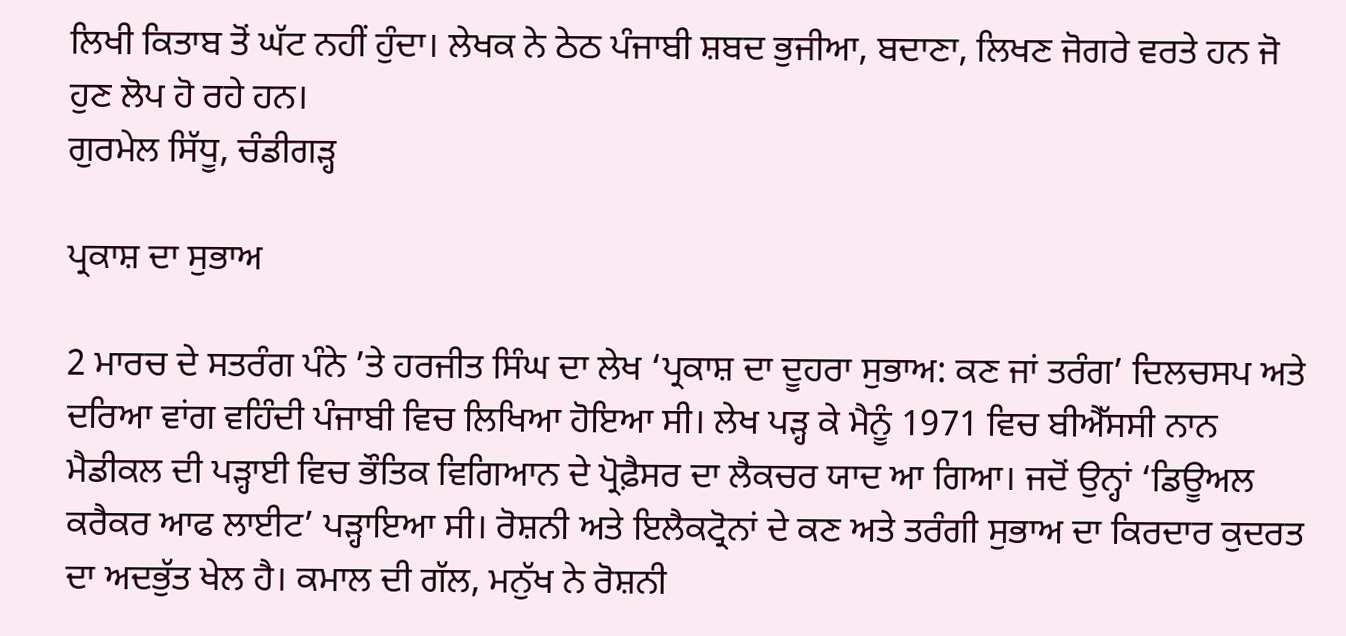ਲਿਖੀ ਕਿਤਾਬ ਤੋਂ ਘੱਟ ਨਹੀਂ ਹੁੰਦਾ। ਲੇਖਕ ਨੇ ਠੇਠ ਪੰਜਾਬੀ ਸ਼ਬਦ ਭੁਜੀਆ, ਬਦਾਣਾ, ਲਿਖਣ ਜੋਗਰੇ ਵਰਤੇ ਹਨ ਜੋ ਹੁਣ ਲੋਪ ਹੋ ਰਹੇ ਹਨ।
ਗੁਰਮੇਲ ਸਿੱਧੂ, ਚੰਡੀਗੜ੍ਹ

ਪ੍ਰਕਾਸ਼ ਦਾ ਸੁਭਾਅ

2 ਮਾਰਚ ਦੇ ਸਤਰੰਗ ਪੰਨੇ ’ਤੇ ਹਰਜੀਤ ਸਿੰਘ ਦਾ ਲੇਖ ‘ਪ੍ਰਕਾਸ਼ ਦਾ ਦੂਹਰਾ ਸੁਭਾਅ: ਕਣ ਜਾਂ ਤਰੰਗ’ ਦਿਲਚਸਪ ਅਤੇ ਦਰਿਆ ਵਾਂਗ ਵਹਿੰਦੀ ਪੰਜਾਬੀ ਵਿਚ ਲਿਖਿਆ ਹੋਇਆ ਸੀ। ਲੇਖ ਪੜ੍ਹ ਕੇ ਮੈਨੂੰ 1971 ਵਿਚ ਬੀਐੱਸਸੀ ਨਾਨ ਮੈਡੀਕਲ ਦੀ ਪੜ੍ਹਾਈ ਵਿਚ ਭੌਤਿਕ ਵਿਗਿਆਨ ਦੇ ਪ੍ਰੋਫ਼ੈਸਰ ਦਾ ਲੈਕਚਰ ਯਾਦ ਆ ਗਿਆ। ਜਦੋਂ ਉਨ੍ਹਾਂ ‘ਡਿਊਅਲ ਕਰੈਕਰ ਆਫ ਲਾਈਟ’ ਪੜ੍ਹਾਇਆ ਸੀ। ਰੋਸ਼ਨੀ ਅਤੇ ਇਲੈਕਟ੍ਰੋਨਾਂ ਦੇ ਕਣ ਅਤੇ ਤਰੰਗੀ ਸੁਭਾਅ ਦਾ ਕਿਰਦਾਰ ਕੁਦਰਤ ਦਾ ਅਦਭੁੱਤ ਖੇਲ ਹੈ। ਕਮਾਲ ਦੀ ਗੱਲ, ਮਨੁੱਖ ਨੇ ਰੋਸ਼ਨੀ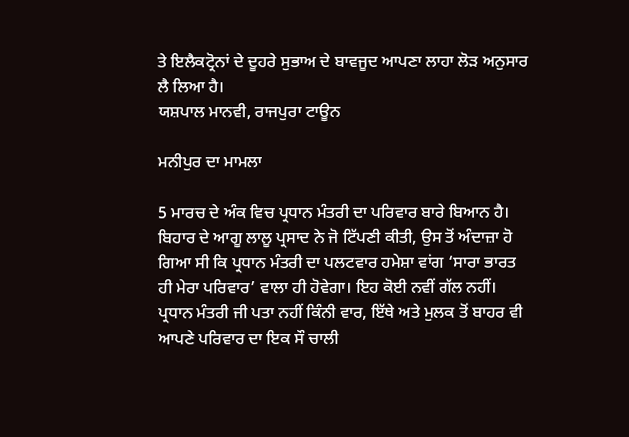ਤੇ ਇਲੈਕਟ੍ਰੋਨਾਂ ਦੇ ਦੂਹਰੇ ਸੁਭਾਅ ਦੇ ਬਾਵਜੂਦ ਆਪਣਾ ਲਾਹਾ ਲੋੜ ਅਨੁਸਾਰ ਲੈ ਲਿਆ ਹੈ।
ਯਸ਼ਪਾਲ ਮਾਨਵੀ, ਰਾਜਪੁਰਾ ਟਾਊਨ

ਮਨੀਪੁਰ ਦਾ ਮਾਮਲਾ

5 ਮਾਰਚ ਦੇ ਅੰਕ ਵਿਚ ਪ੍ਰਧਾਨ ਮੰਤਰੀ ਦਾ ਪਰਿਵਾਰ ਬਾਰੇ ਬਿਆਨ ਹੈ। ਬਿਹਾਰ ਦੇ ਆਗੂ ਲਾਲੂ ਪ੍ਰਸਾਦ ਨੇ ਜੋ ਟਿੱਪਣੀ ਕੀਤੀ, ਉਸ ਤੋਂ ਅੰਦਾਜ਼ਾ ਹੋ ਗਿਆ ਸੀ ਕਿ ਪ੍ਰਧਾਨ ਮੰਤਰੀ ਦਾ ਪਲਟਵਾਰ ਹਮੇਸ਼ਾ ਵਾਂਗ ‘ਸਾਰਾ ਭਾਰਤ ਹੀ ਮੇਰਾ ਪਰਿਵਾਰ’ ਵਾਲਾ ਹੀ ਹੋਵੇਗਾ। ਇਹ ਕੋਈ ਨਵੀਂ ਗੱਲ ਨਹੀਂ। ਪ੍ਰਧਾਨ ਮੰਤਰੀ ਜੀ ਪਤਾ ਨਹੀਂ ਕਿੰਨੀ ਵਾਰ, ਇੱਥੇ ਅਤੇ ਮੁਲਕ ਤੋਂ ਬਾਹਰ ਵੀ ਆਪਣੇ ਪਰਿਵਾਰ ਦਾ ਇਕ ਸੌ ਚਾਲੀ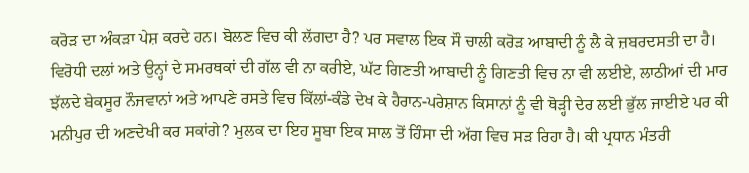ਕਰੋੜ ਦਾ ਅੰਕੜਾ ਪੇਸ਼ ਕਰਦੇ ਹਨ। ਬੋਲਣ ਵਿਚ ਕੀ ਲੱਗਦਾ ਹੈ? ਪਰ ਸਵਾਲ ਇਕ ਸੌ ਚਾਲੀ ਕਰੋੜ ਆਬਾਦੀ ਨੂੰ ਲੈ ਕੇ ਜ਼ਬਰਦਸਤੀ ਦਾ ਹੈ। ਵਿਰੋਧੀ ਦਲਾਂ ਅਤੇ ਉਨ੍ਹਾਂ ਦੇ ਸਮਰਥਕਾਂ ਦੀ ਗੱਲ ਵੀ ਨਾ ਕਰੀਏ, ਘੱਟ ਗਿਣਤੀ ਆਬਾਦੀ ਨੂੰ ਗਿਣਤੀ ਵਿਚ ਨਾ ਵੀ ਲਈਏ, ਲਾਠੀਆਂ ਦੀ ਮਾਰ ਝੱਲਦੇ ਬੇਕਸੂਰ ਨੌਜਵਾਨਾਂ ਅਤੇ ਆਪਣੇ ਰਸਤੇ ਵਿਚ ਕਿੱਲਾਂ-ਕੰਡੇ ਦੇਖ ਕੇ ਹੈਰਾਨ-ਪਰੇਸ਼ਾਨ ਕਿਸਾਨਾਂ ਨੂੰ ਵੀ ਥੋੜ੍ਹੀ ਦੇਰ ਲਈ ਭੁੱਲ ਜਾਈਏ ਪਰ ਕੀ ਮਨੀਪੁਰ ਦੀ ਅਣਦੇਖੀ ਕਰ ਸਕਾਂਗੇ? ਮੁਲਕ ਦਾ ਇਹ ਸੂਬਾ ਇਕ ਸਾਲ ਤੋਂ ਹਿੰਸਾ ਦੀ ਅੱਗ ਵਿਚ ਸੜ ਰਿਹਾ ਹੈ। ਕੀ ਪ੍ਰਧਾਨ ਮੰਤਰੀ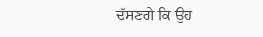ਦੱਸਣਗੇ ਕਿ ਉਹ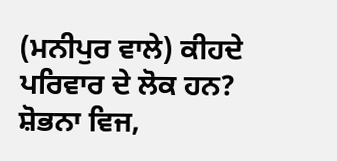(ਮਨੀਪੁਰ ਵਾਲੇ) ਕੀਹਦੇ ਪਰਿਵਾਰ ਦੇ ਲੋਕ ਹਨ?
ਸ਼ੋਭਨਾ ਵਿਜ,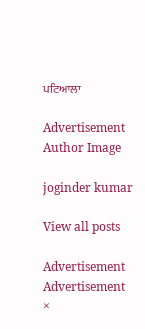ਪਟਿਆਲਾ

Advertisement
Author Image

joginder kumar

View all posts

Advertisement
Advertisement
×